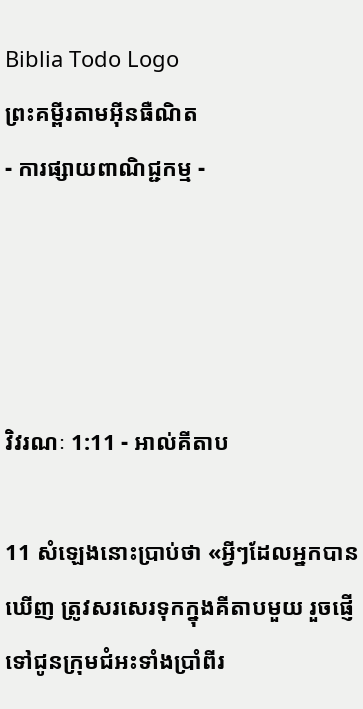Biblia Todo Logo
ព្រះគម្ពីរតាមអ៊ីនធឺណិត
- ការផ្សាយពាណិជ្ជកម្ម -




វិវរណៈ 1:11 - អាល់គីតាប

11 សំឡេងនោះប្រាប់ថា «អ្វីៗដែលអ្នកបានឃើញ ត្រូវសរសេរទុកក្នុងគីតាបមួយ រួចផ្ញើទៅជូនក្រុម‌ជំអះទាំងប្រាំពីរ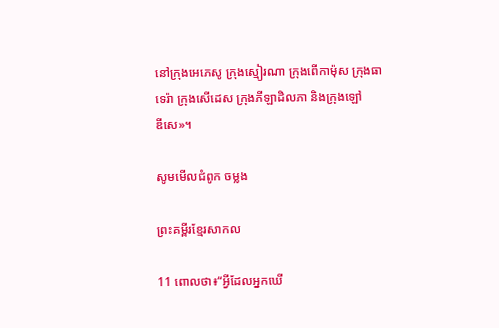នៅក្រុងអេភេ‌សូ ក្រុងស្មៀរ‌ណា ក្រុងពើកា‌ម៉ុស ក្រុងធាទេ‌រ៉ា ក្រុងសើដេស ក្រុងភីឡា‌ដិលភា និងក្រុងឡៅឌី‌សេ»។

សូមមើលជំពូក ចម្លង

ព្រះគម្ពីរខ្មែរសាកល

11 ពោលថា៖“អ្វីដែលអ្នកឃើ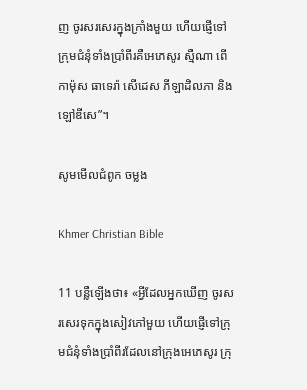ញ ចូរសរសេរក្នុងក្រាំងមួយ ហើយផ្ញើទៅក្រុមជំនុំទាំងប្រាំពីរគឺអេភេសូរ ស្មឺណា ពើកាម៉ុស ធាទេរ៉ា សើដេស ភីឡាដិលភា និងឡៅឌីសេ”។

សូមមើលជំពូក ចម្លង

Khmer Christian Bible

11 បន្លឺឡើងថា៖ «អ្វីដែលអ្នកឃើញ ចូរសរសេរទុកក្នុងសៀវភៅមួយ ហើយផ្ញើទៅក្រុមជំនុំទាំងប្រាំពីរដែលនៅក្រុងអេភេសូរ ក្រុ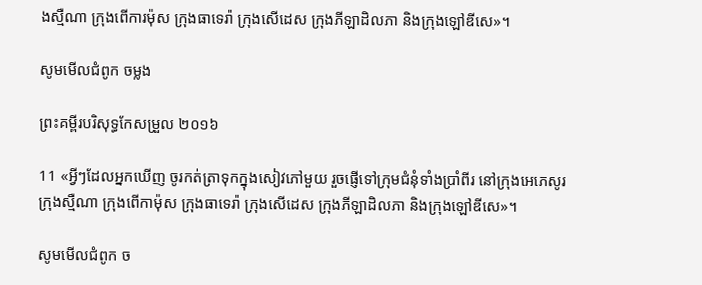ងស្មឺណា ក្រុងពើការម៉ុស ក្រុងធាទេរ៉ា ក្រុងសើដេស ក្រុងភីឡាដិលភា និងក្រុងឡៅឌីសេ»។

សូមមើលជំពូក ចម្លង

ព្រះគម្ពីរបរិសុទ្ធកែសម្រួល ២០១៦

11 «អ្វីៗដែលអ្នកឃើញ ចូរកត់ត្រាទុកក្នុងសៀវភៅមួយ រួចផ្ញើទៅក្រុមជំនុំទាំងប្រាំពីរ នៅក្រុងអេភេ‌សូរ ក្រុងស្មឺណា ក្រុងពើ‌កា‌ម៉ុស ក្រុងធា‌ទេរ៉ា ក្រុងសើ‌ដេស ក្រុងភីឡា‌ដិលភា និងក្រុងឡៅ‌ឌីសេ»។

សូមមើលជំពូក ច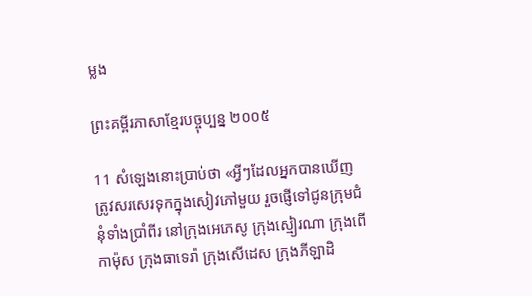ម្លង

ព្រះគម្ពីរភាសាខ្មែរបច្ចុប្បន្ន ២០០៥

11 សំឡេងនោះប្រាប់ថា «អ្វីៗដែលអ្នកបានឃើញ ត្រូវសរសេរទុកក្នុងសៀវភៅមួយ រួចផ្ញើទៅជូនក្រុម‌ជំនុំទាំងប្រាំ‌ពីរ នៅក្រុងអេភេសូ ក្រុងស្មៀរ‌ណា ក្រុងពើកា‌ម៉ុស ក្រុងធាទេ‌រ៉ា ក្រុងសើដេស ក្រុងភីឡា‌ដិ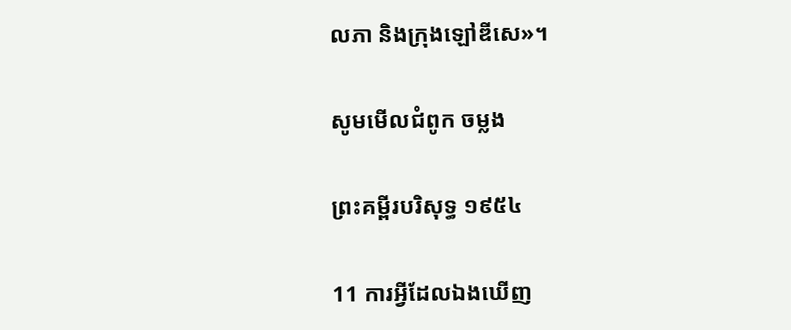លភា និងក្រុងឡៅឌី‌សេ»។

សូមមើលជំពូក ចម្លង

ព្រះគម្ពីរបរិសុទ្ធ ១៩៥៤

11 ការអ្វីដែលឯងឃើញ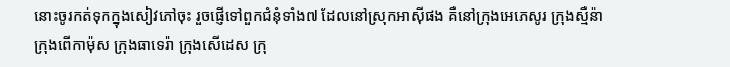នោះចូរកត់ទុកក្នុងសៀវភៅចុះ រួចផ្ញើទៅពួកជំនុំទាំង៧ ដែលនៅស្រុកអាស៊ីផង គឺនៅក្រុងអេភេសូរ ក្រុងស្មឺន៉ា ក្រុងពើកា‌ម៉ុស ក្រុងធាទេរ៉ា ក្រុងសើដេស ក្រុ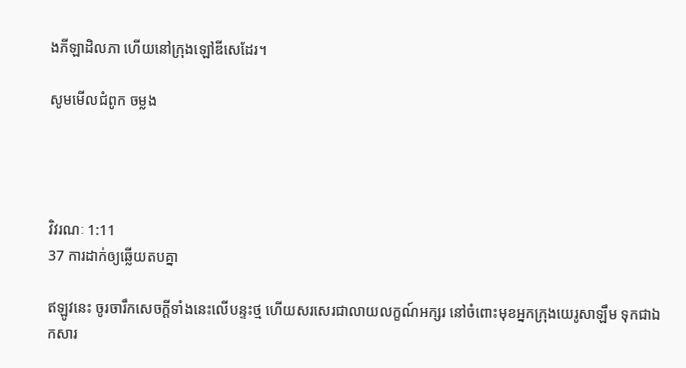ងភីឡា‌ដិលភា ហើយនៅក្រុងឡៅឌីសេដែរ។

សូមមើលជំពូក ចម្លង




វិវរណៈ 1:11
37 ការដាក់ឲ្យឆ្លើយតបគ្នា

ឥឡូវនេះ ចូរចារឹកសេចក្ដីទាំងនេះលើបន្ទះថ្ម ហើយសរសេរជាលាយ‌លក្ខណ៍អក្សរ នៅចំពោះមុខអ្នកក្រុងយេរូ‌សាឡឹម ទុកជាឯក‌សារ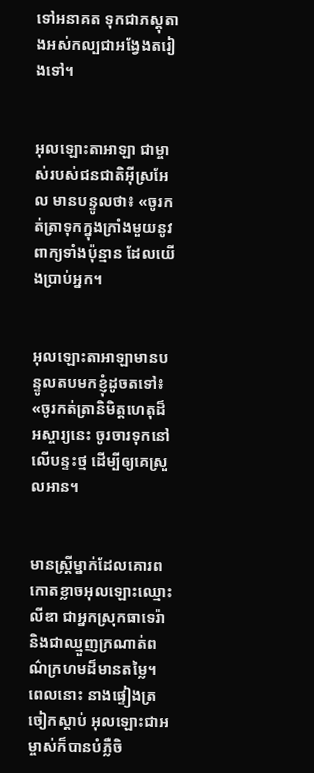ទៅអនាគត ទុកជាភស្ដុតាងអស់‌កល្បជាអង្វែងតរៀងទៅ។


អុលឡោះ‌តាអាឡា ជាម្ចាស់របស់ជន‌ជាតិអ៊ីស្រ‌អែល មានបន្ទូលថា៖ «ចូរកត់‌ត្រាទុកក្នុងក្រាំងមួយនូវពាក្យទាំងប៉ុន្មាន ដែលយើងប្រាប់អ្នក។


អុលឡោះ‌តាអាឡាមានបន្ទូលតបមកខ្ញុំដូចតទៅ៖ «ចូរកត់‌ត្រានិមិត្ត‌ហេតុដ៏អស្ចារ្យនេះ ចូរចារទុកនៅលើបន្ទះថ្ម ដើម្បីឲ្យគេស្រួលអាន។


មានស្ដ្រីម្នាក់ដែលគោរពកោតខ្លាចអុលឡោះឈ្មោះលីឌា ជាអ្នកស្រុកធាទេរ៉ា និងជាឈ្មួញក្រណាត់ពណ៌ក្រហមដ៏មានតម្លៃ។ ពេលនោះ នាងផ្ទៀងត្រចៀកស្ដាប់ អុលឡោះ‌ជាអម្ចាស់ក៏បានបំភ្លឺចិ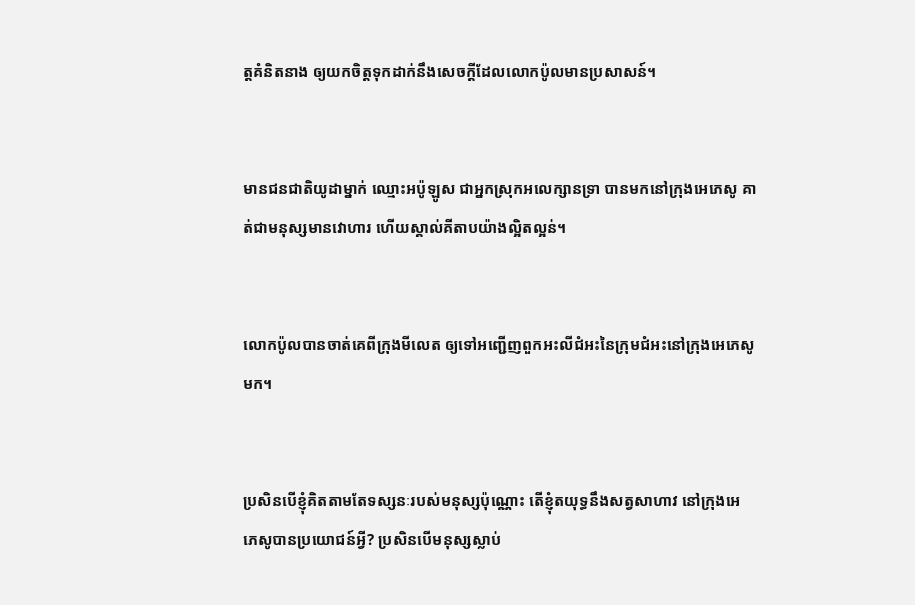ត្ដគំនិតនាង ឲ្យយកចិត្ដទុកដាក់នឹងសេចក្ដីដែលលោកប៉ូលមានប្រសាសន៍។


មានជន‌ជាតិយូដាម្នាក់ ឈ្មោះអប៉ូ‌ឡូស ជាអ្នកស្រុកអលេក្សានទ្រា បានមកនៅក្រុងអេភេ‌សូ គាត់ជាមនុស្សមានវោហារ ហើយស្គាល់គីតាបយ៉ាងល្អិត‌ល្អន់។


លោកប៉ូលបានចាត់គេពីក្រុងមីលេត ឲ្យទៅអញ្ជើញពួកអះលី‌ជំអះនៃក្រុម‌ជំអះនៅក្រុងអេភេ‌សូមក។


ប្រសិនបើខ្ញុំគិតតាមតែទស្សនៈរបស់មនុស្សប៉ុណ្ណោះ តើខ្ញុំតយុទ្ធនឹងសត្វសាហាវ នៅក្រុងអេភេ‌សូបានប្រយោជន៍អ្វី? ប្រសិនបើមនុស្សស្លាប់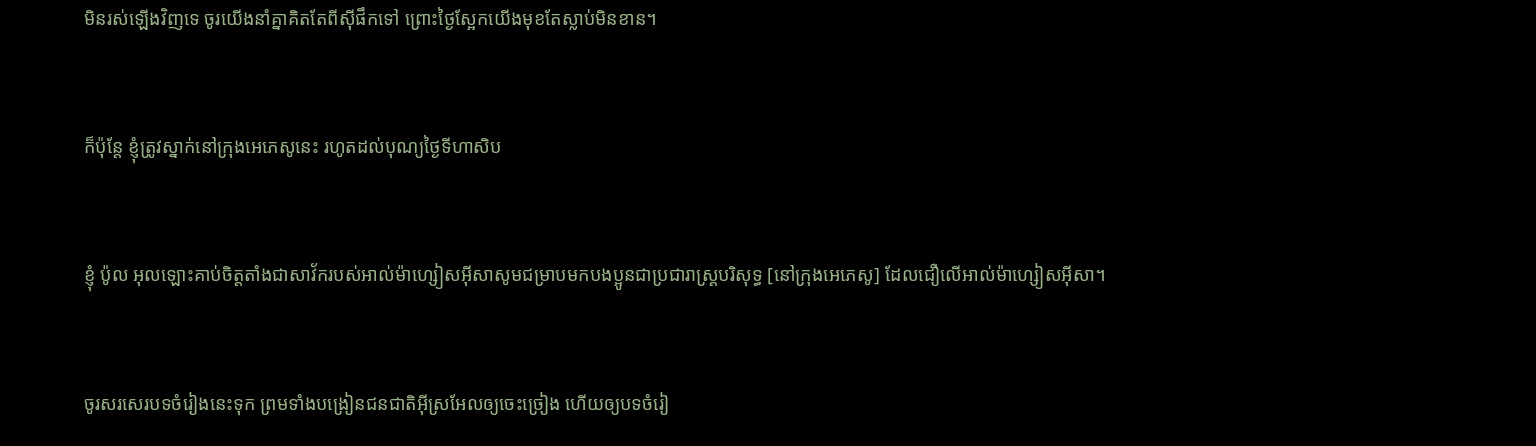មិនរស់ឡើងវិញទេ ចូរយើងនាំគ្នាគិតតែពីស៊ីផឹកទៅ ព្រោះថ្ងៃស្អែកយើងមុខតែស្លាប់មិនខាន។


ក៏ប៉ុន្ដែ ខ្ញុំត្រូវស្នាក់នៅក្រុងអេភេ‌សូនេះ រហូតដល់បុណ្យថ្ងៃទីហា‌សិប


ខ្ញុំ ប៉ូល អុលឡោះគាប់ចិត្តតាំងជាសាវ័ករបស់អាល់ម៉ា‌ហ្សៀស‌អ៊ីសាសូមជម្រាបមកបងប្អូនជាប្រជា‌រាស្ដ្របរិសុទ្ធ [នៅក្រុងអេភេ‌សូ] ដែលជឿលើអាល់ម៉ា‌ហ្សៀស‌អ៊ីសា។


ចូរសរសេរបទចំរៀងនេះទុក ព្រមទាំងបង្រៀនជន‌ជាតិអ៊ីស្រ‌អែលឲ្យចេះច្រៀង ហើយឲ្យបទចំរៀ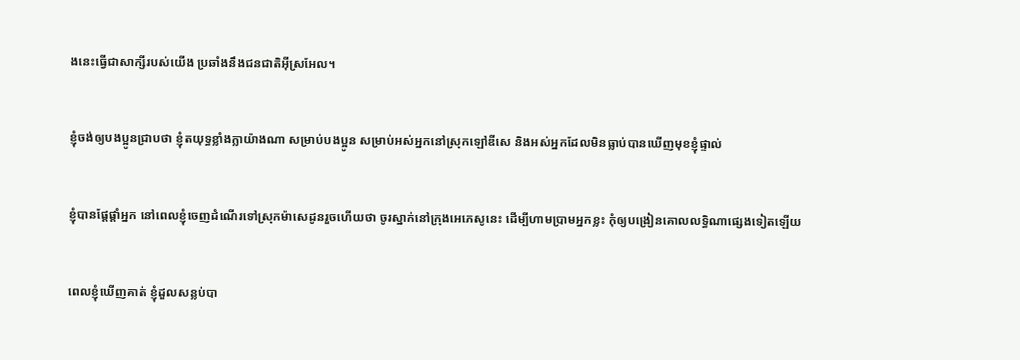ងនេះធ្វើជាសាក្សីរបស់យើង ប្រឆាំងនឹងជន‌ជាតិអ៊ីស្រ‌អែល។


ខ្ញុំចង់ឲ្យបងប្អូនជ្រាបថា ខ្ញុំតយុទ្ធខ្លាំងក្លាយ៉ាងណា សម្រាប់បងប្អូន សម្រាប់អស់អ្នកនៅស្រុកឡៅឌី‌សេ និងអស់អ្នកដែលមិនធ្លាប់បានឃើញមុខខ្ញុំផ្ទាល់


ខ្ញុំបានផ្ដែ‌ផ្ដាំអ្នក នៅពេលខ្ញុំចេញដំណើរទៅស្រុកម៉ាសេដូនរួចហើយថា ចូរស្នាក់នៅក្រុងអេភេ‌សូនេះ ដើម្បីហាមប្រាមអ្នកខ្លះ កុំឲ្យបង្រៀនគោល‌លទ្ធិណាផ្សេងទៀតឡើយ


ពេលខ្ញុំឃើញគាត់ ខ្ញុំដួលសន្លប់បា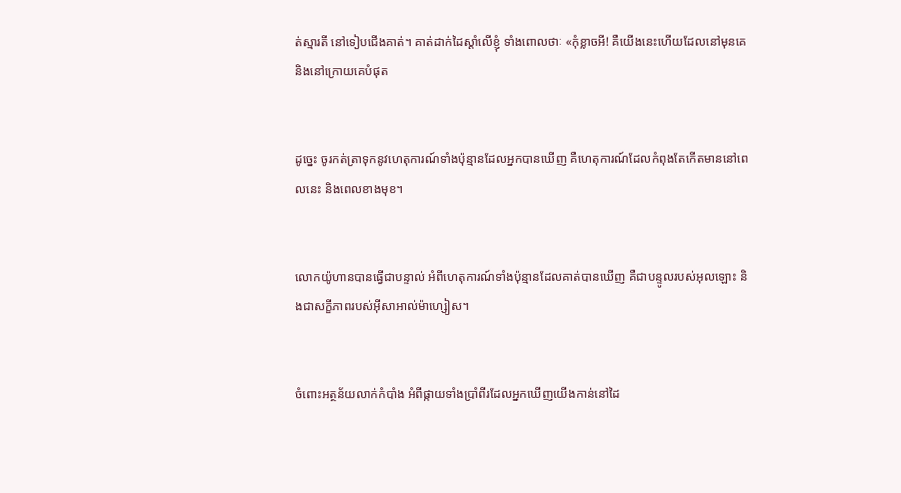ត់ស្មារតី នៅទៀបជើងគាត់។ គាត់ដាក់ដៃស្ដាំលើខ្ញុំ ទាំងពោលថាៈ «កុំខ្លាចអី! គឺយើងនេះហើយដែលនៅមុនគេ និងនៅក្រោយគេបំផុត


ដូច្នេះ ចូរកត់‌ត្រាទុកនូវហេតុ‌ការណ៍ទាំងប៉ុន្មានដែលអ្នកបានឃើញ គឺហេតុ‌ការណ៍ដែលកំពុងតែកើតមាននៅពេលនេះ និងពេលខាងមុខ។


លោកយ៉ូហានបានធ្វើជាបន្ទាល់ អំពីហេតុ‌ការណ៍ទាំងប៉ុន្មានដែលគាត់បានឃើញ គឺជាបន្ទូលរបស់អុលឡោះ និងជាសក្ខី‌ភាពរបស់អ៊ីសា‌អាល់ម៉ា‌ហ្សៀស។


ចំពោះអត្ថន័យលាក់កំបាំង អំពីផ្កាយទាំងប្រាំពីរដែលអ្នកឃើញយើងកាន់នៅដៃ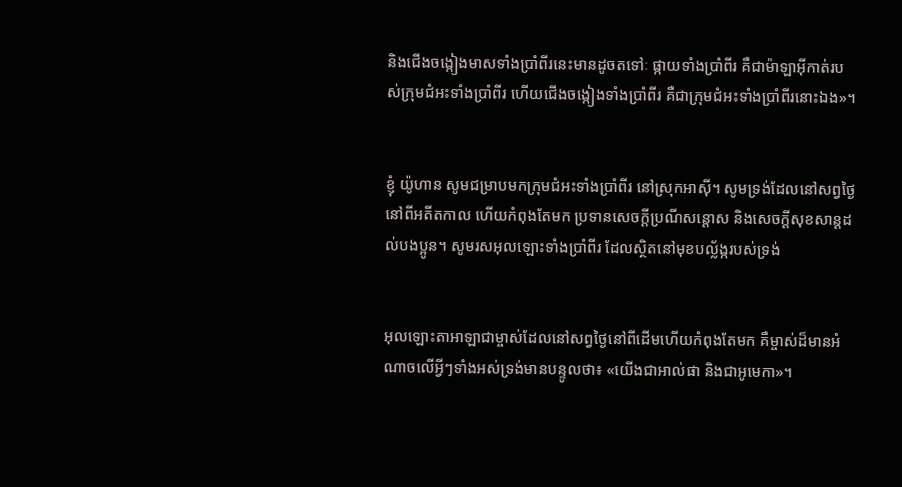និងជើងចង្កៀងមាសទាំងប្រាំពីរនេះមានដូចតទៅៈ ផ្កាយទាំងប្រាំពីរ គឺជាម៉ាឡា‌អ៊ីកាត់របស់ក្រុម‌ជំអះទាំងប្រាំពីរ ហើយជើងចង្កៀងទាំងប្រាំពីរ គឺជាក្រុម‌ជំអះទាំងប្រាំពីរនោះឯង»។


ខ្ញុំ យ៉ូហាន សូមជម្រាបមកក្រុម‌ជំអះទាំងប្រាំពីរ នៅស្រុកអាស៊ី។ សូមទ្រង់ដែលនៅសព្វថ្ងៃ នៅពីអតីត‌កាល ហើយកំពុងតែមក ប្រទានសេចក្តីប្រណី‌សន្តោស និងសេចក្ដីសុខ‌សាន្ដដល់បងប្អូន។ សូមរស‌អុលឡោះទាំងប្រាំពីរ ដែលស្ថិតនៅមុខបល្ល័ង្ករបស់ទ្រង់


អុលឡោះ‌តាអាឡាជាម្ចាស់ដែលនៅសព្វថ្ងៃនៅពីដើមហើយកំពុងតែមក គឺម្ចាស់ដ៏មានអំណាចលើអ្វីៗទាំងអស់ទ្រង់មានបន្ទូលថា៖ «យើងជាអាល់ផា និងជាអូមេកា»។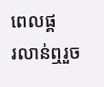ពេលផ្គរ‌លាន់ឮរួច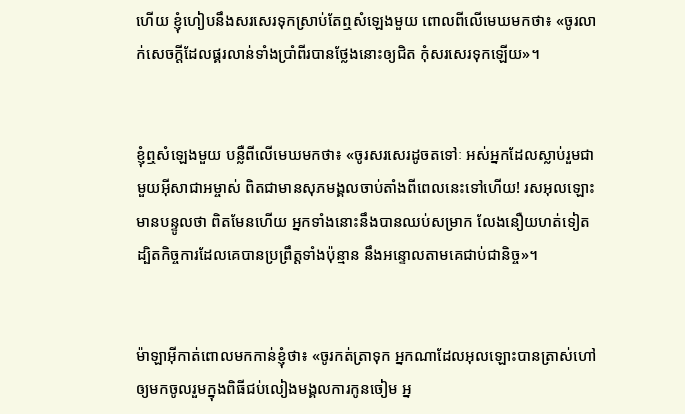ហើយ ខ្ញុំហៀបនឹងសរសេរទុកស្រាប់តែឮសំឡេងមួយ ពោលពីលើមេឃមកថា៖ «ចូរលាក់សេចក្ដីដែលផ្គរ‌លាន់ទាំងប្រាំពីរបានថ្លែងនោះឲ្យជិត កុំសរសេរទុកឡើយ»។


ខ្ញុំឮសំឡេងមួយ បន្លឺពីលើមេឃមកថា៖ «ចូរសរសេរដូចតទៅៈ អស់អ្នកដែលស្លាប់រួមជាមួយអ៊ីសា‌ជាអម្ចាស់ ពិតជាមានសុភមង្គលចាប់តាំងពីពេលនេះទៅហើយ! រស‌អុលឡោះមានបន្ទូលថា ពិតមែនហើយ អ្នកទាំងនោះនឹងបានឈប់សម្រាក លែងនឿយ‌ហត់ទៀត ដ្បិតកិច្ចការដែលគេបានប្រព្រឹត្ដទាំងប៉ុន្មាន នឹងអន្ទោលតាមគេជាប់ជា‌និច្ច»។


ម៉ាឡា‌អ៊ីកាត់ពោលមកកាន់ខ្ញុំថា៖ «ចូរកត់‌ត្រាទុក អ្នកណាដែលអុលឡោះបានត្រាស់ហៅឲ្យមកចូលរួមក្នុងពិធីជប់‌លៀងមង្គល‌ការកូនចៀម អ្ន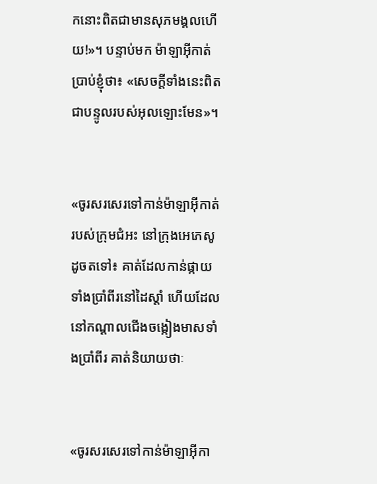កនោះពិតជាមានសុភមង្គលហើយ!»។ បន្ទាប់មក ម៉ាឡា‌អ៊ីកាត់ប្រាប់ខ្ញុំថា៖ «សេចក្ដីទាំងនេះពិតជាបន្ទូលរបស់អុលឡោះមែន»។


«ចូរសរសេរទៅកាន់ម៉ាឡា‌អ៊ីកាត់របស់ក្រុម‌ជំអះ នៅក្រុងអេភេ‌សូ ដូចតទៅ៖ គាត់ដែលកាន់ផ្កាយទាំងប្រាំពីរនៅដៃស្ដាំ ហើយដែលនៅកណ្ដាលជើងចង្កៀងមាសទាំងប្រាំពីរ គាត់និយាយថាៈ


«ចូរសរសេរទៅកាន់ម៉ាឡា‌អ៊ីកា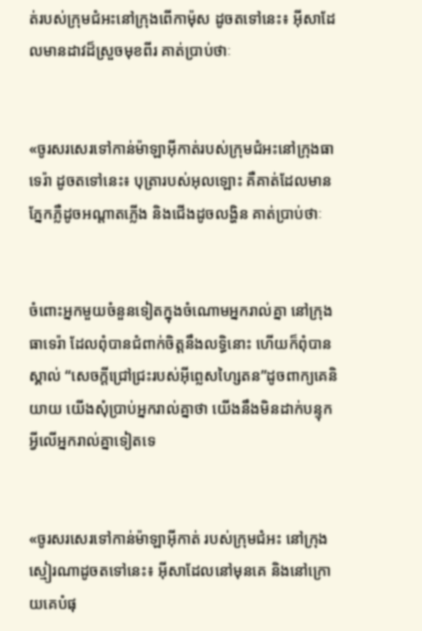ត់របស់ក្រុមជំអះនៅក្រុងពើកា‌ម៉ុស ដូចតទៅនេះ៖ អ៊ីសាដែលមានដាវដ៏ស្រួចមុខពីរ គាត់ប្រាប់ថាៈ


«ចូរសរសេរទៅកាន់ម៉ាឡា‌អ៊ីកាត់របស់ក្រុម‌ជំអះនៅក្រុងធាទេរ៉ា ដូចតទៅនេះ៖ បុត្រារបស់អុលឡោះ គឺគាត់ដែលមានភ្នែកភ្លឺដូចអណ្ដាតភ្លើង និងជើងដូចលង្ហិន គាត់ប្រាប់ថាៈ


ចំពោះអ្នកមួយចំនួនទៀតក្នុងចំណោមអ្នករាល់គ្នា នៅក្រុងធាទេរ៉ា ដែលពុំបានជំពាក់ចិត្ដនឹងលទ្ធិនោះ ហើយក៏ពុំបានស្គាល់ “សេចក្ដីជ្រៅជ្រះរបស់អ៊ីព្លេស‌ហ្សៃតន”ដូចពាក្យគេនិយាយ យើងសុំប្រាប់អ្នករាល់គ្នាថា យើងនឹងមិនដាក់បន្ទុកអ្វីលើអ្នករាល់គ្នាទៀតទេ


«ចូរសរសេរទៅកាន់ម៉ាឡា‌អ៊ីកាត់ របស់ក្រុម‌ជំអះ នៅក្រុងស្មៀរ‌ណាដូចតទៅនេះ៖ អ៊ីសាដែលនៅមុនគេ និងនៅក្រោយគេបំផុ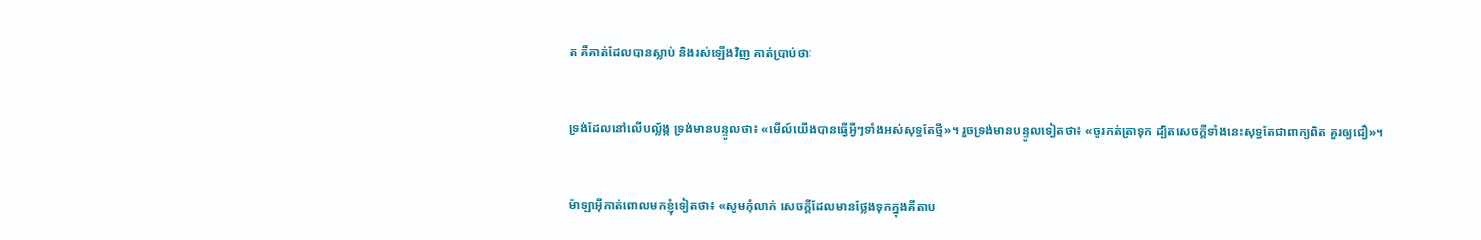ត គឺគាត់ដែលបានស្លាប់ និងរស់ឡើងវិញ គាត់ប្រាប់ថាៈ


ទ្រង់ដែលនៅលើបល្ល័ង្ក ទ្រង់មានបន្ទូលថា៖ «មើល៍យើងបានធ្វើអ្វីៗទាំងអស់សុទ្ធតែថ្មី»។ រួចទ្រង់មានបន្ទូលទៀតថា៖ «ចូរកត់‌ត្រាទុក ដ្បិតសេចក្ដីទាំងនេះសុទ្ធតែជាពាក្យពិត គួរឲ្យជឿ»។


ម៉ាឡា‌អ៊ីកាត់ពោលមកខ្ញុំទៀតថា៖ «សូមកុំលាក់ សេចក្ដីដែលមានថ្លែងទុកក្នុងគីតាប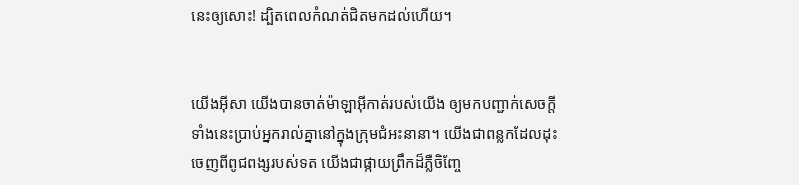នេះឲ្យសោះ! ដ្បិតពេលកំណត់ជិតមកដល់ហើយ។


យើងអ៊ីសា យើងបានចាត់ម៉ាឡា‌អ៊ីកាត់របស់យើង ឲ្យមកបញ្ជាក់សេចក្ដីទាំងនេះប្រាប់អ្នករាល់គ្នានៅក្នុងក្រុម‌ជំអះនានា។ យើងជាពន្លកដែលដុះចេញពីពូជ‌ពង្សរបស់ទត យើងជាផ្កាយព្រឹកដ៏ភ្លឺចិញ្ចែ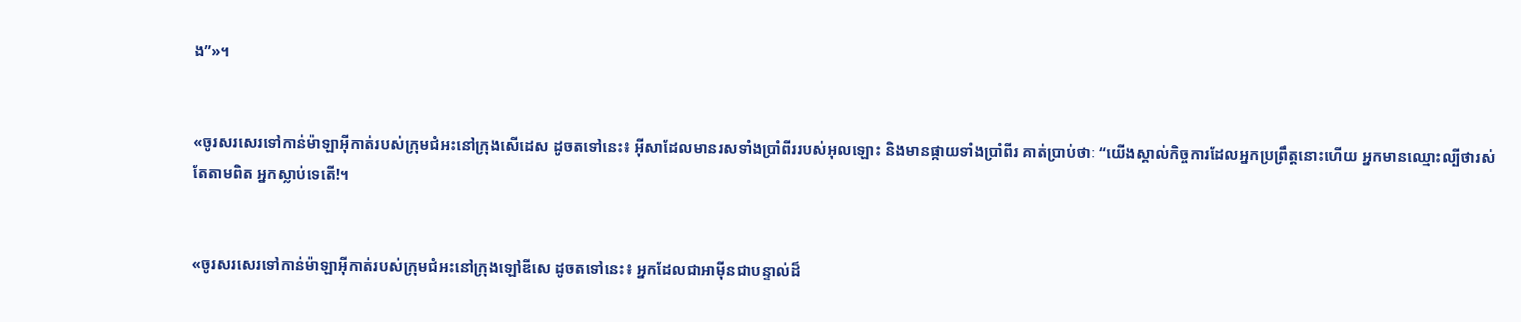ង”»។


«ចូរសរសេរទៅកាន់ម៉ាឡា‌អ៊ីកាត់របស់ក្រុម‌ជំអះនៅក្រុងសើដេស ដូចតទៅនេះ៖ អ៊ីសាដែលមានរសទាំងប្រាំពីររបស់អុលឡោះ និងមានផ្កាយទាំងប្រាំពីរ គាត់ប្រាប់ថាៈ “យើងស្គាល់កិច្ចការដែលអ្នកប្រព្រឹត្ដនោះហើយ អ្នកមានឈ្មោះល្បីថារស់ តែតាមពិត អ្នកស្លាប់ទេតើ!។


«ចូរសរសេរទៅកាន់ម៉ាឡា‌អ៊ីកាត់របស់ក្រុម‌ជំអះនៅក្រុងឡៅឌី‌សេ ដូចតទៅនេះ៖ អ្នកដែលជា‌អាម៉ីនជាបន្ទាល់ដ៏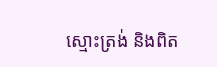ស្មោះត្រង់ និងពិត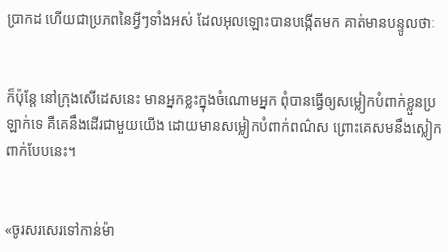ប្រាកដ ហើយជាប្រភពនៃអ្វីៗទាំងអស់ ដែលអុលឡោះបានបង្កើតមក គាត់មានបន្ទូលថាៈ


ក៏ប៉ុន្ដែ នៅក្រុងសើដេសនេះ មានអ្នកខ្លះក្នុងចំណោមអ្នក ពុំបានធ្វើឲ្យសម្លៀក‌បំពាក់ខ្លួនប្រឡាក់ទេ គឺគេនឹងដើរជាមួយយើង ដោយមានសម្លៀក‌បំពាក់ពណ៌ស ព្រោះគេសមនឹងស្លៀកពាក់បែបនេះ។


«ចូរសរសេរទៅកាន់ម៉ា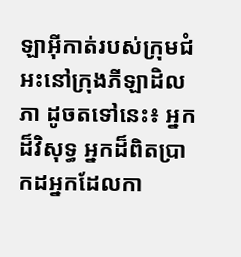ឡា‌អ៊ីកាត់របស់ក្រុម‌ជំអះនៅក្រុងភីឡា‌ដិលភា ដូចតទៅនេះ៖ អ្នកដ៏វិសុទ្ធ អ្នកដ៏ពិតប្រាកដអ្នកដែលកា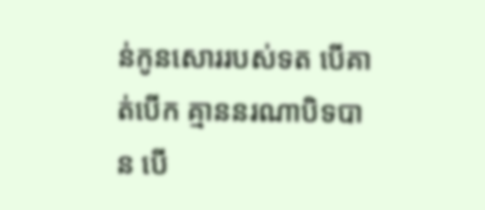ន់កូនសោររបស់ទត បើគាត់បើក គ្មាននរណាបិទបាន បើ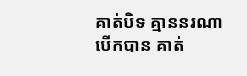គាត់បិទ គ្មាននរណាបើកបាន គាត់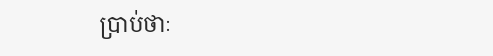ប្រាប់ថាៈ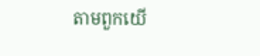តាមពួកយើ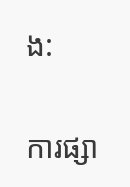ង:

ការផ្សា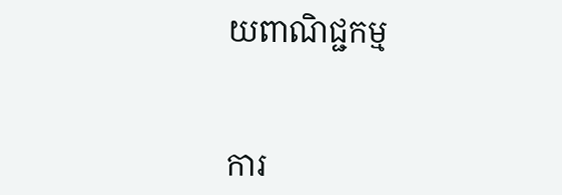យពាណិជ្ជកម្ម


ការ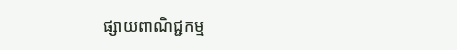ផ្សាយពាណិជ្ជកម្ម